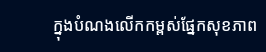ក្នុងបំណងលើកកម្ពស់ផ្នែកសុខភាព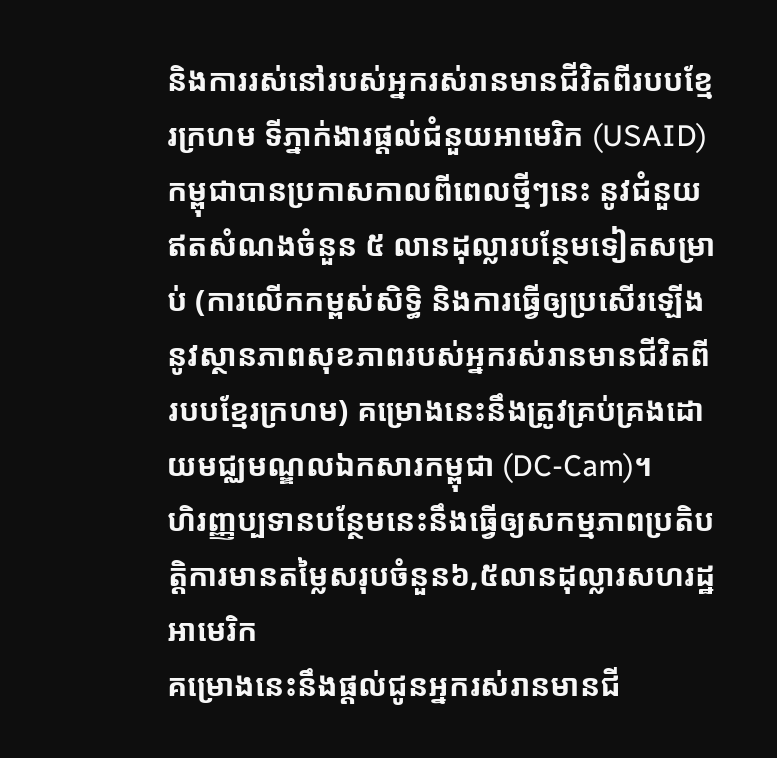និងការរស់នៅរបស់អ្នករស់រានមានជីវិតពីរបបខ្មែរក្រហម ទីភ្នាក់ងារផ្តល់ជំនួយអាមេរិក (USAID)កម្ពុជាបានប្រកាសកាលពីពេលថ្មីៗនេះ នូវជំនួយឥតសំណងចំនួន ៥ លានដុល្លារបន្ថែមទៀតសម្រាប់ (ការលើកកម្ពស់សិទ្ធិ និងការធ្វើឲ្យប្រសើរឡើងនូវស្ថានភាពសុខភាពរបស់អ្នករស់រានមានជីវិតពីរបបខ្មែរក្រហម) គម្រោងនេះនឹងត្រូវគ្រប់គ្រងដោយមជ្ឈមណ្ឌលឯកសារកម្ពុជា (DC-Cam)។
ហិរញ្ញប្បទានបន្ថែមនេះនឹងធ្វើឲ្យសកម្មភាពប្រតិបត្តិការមានតម្លៃសរុបចំនួន៦,៥លានដុល្លារសហរដ្ឋអាមេរិក
គម្រោងនេះនឹងផ្តល់ជូនអ្នករស់រានមានជី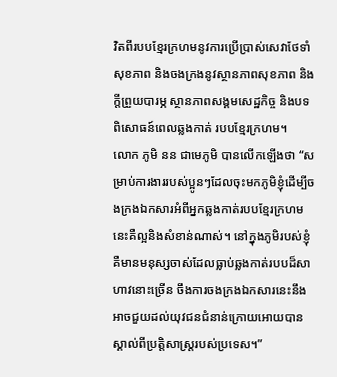វិតពីរបបខ្មែរក្រហមនូវការប្រើប្រាស់សេវាថែទាំសុខភាព និងចងក្រងនូវស្ថានភាពសុខភាព និង ក្តីព្រួយបារម្ភ ស្ថានភាពសង្គមសេដ្ឋកិច្ច និងបទពិសោធន៍ពេលឆ្លងកាត់ របបខ្មែរក្រហម។
លោក ភូមិ នន ជាមេភូមិ បានលើកឡើងថា “សម្រាប់ការងាររបស់ប្អូនៗដែលចុះមកភូមិខ្ញុំដើម្បីចងក្រងឯកសារអំពីអ្នកឆ្លងកាត់របបខ្មែរក្រហមនេះគឺល្អនិងសំខាន់ណាស់។ នៅក្នុងភូមិរបស់ខ្ញុំគឺមានមនុស្សចាស់ដែលធ្លាប់ឆ្លងកាត់របបដ៏សាហាវនោះច្រើន ចឹងការចងក្រងឯកសារនេះនឹងអាចជួយដល់យុវជនជំនាន់ក្រោយអោយបានស្គាល់ពីប្រត្តិសាស្ត្ររបស់ប្រទេស។”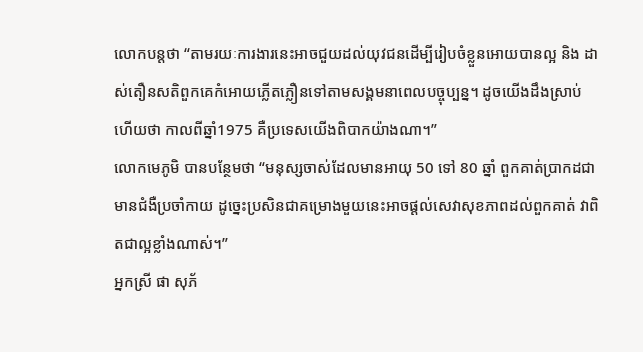លោកបន្តថា “តាមរយៈការងារនេះអាចជួយដល់យុវជនដើម្បីរៀបចំខ្លួនអោយបានល្អ និង ដាស់តឿនសតិពួកគេកំអោយភ្លើតភ្លឿនទៅតាមសង្គមនាពេលបច្ចុប្បន្ន។ ដូចយើងដឹងស្រាប់ហើយថា កាលពីឆ្នាំ1975 គឺប្រទេសយើងពិបាកយ៉ាងណា។”
លោកមេភូមិ បានបន្ថែមថា “មនុស្សចាស់ដែលមានអាយុ 50 ទៅ 80 ឆ្នាំ ពួកគាត់ប្រាកដជាមានជំងឺប្រចាំកាយ ដូច្នេះប្រសិនជាគម្រោងមួយនេះអាចផ្តល់សេវាសុខភាពដល់ពួកគាត់ វាពិតជាល្អខ្លាំងណាស់។”
អ្នកស្រី ផា សុភ័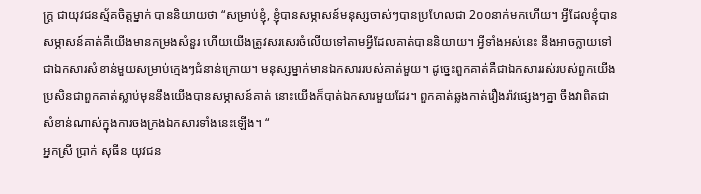ក្រ្ត ជាយុវជនស្ម័គចិត្តម្នាក់ បាននិយាយថា “សម្រាប់ខ្ញុំ, ខ្ញុំបានសម្ភាសន៍មនុស្សចាស់ៗបានប្រហែលជា 2០០នាក់មកហើយ។ អ្វីដែលខ្ញុំបានសម្ភាសន៍គាត់គឺយើងមានកម្រងសំនួរ ហើយយើងត្រូវសរសេរចំលើយទៅតាមអ្វីដែលគាត់បាននិយាយ។ អ្វីទាំងអស់នេះ នឹងអាចក្លាយទៅជាឯកសារសំខាន់មួយសម្រាប់ក្មេងៗជំនាន់ក្រោយ។ មនុស្សម្នាក់មានឯកសាររបស់គាត់មួយ។ ដូច្នេះពួកគាត់គឺជាឯកសាររស់របស់ពួកយើង ប្រសិនជាពួកគាត់ស្លាប់មុននឹងយើងបានសម្ភាសន៍គាត់ នោះយើងក៏បាត់ឯកសារមួយដែរ។ ពួកគាត់ឆ្លងកាត់រឿងរ៉ាវផ្សេងៗគ្នា ចឹងវាពិតជាសំខាន់ណាស់ក្នុងការចងក្រងឯកសារទាំងនេះឡើង។ “
អ្នកស្រី ប្រាក់ សុធីន យុវជន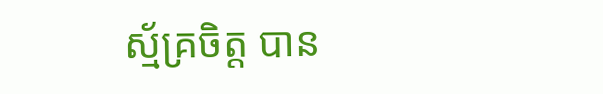ស្ម័គ្រចិត្ត បាន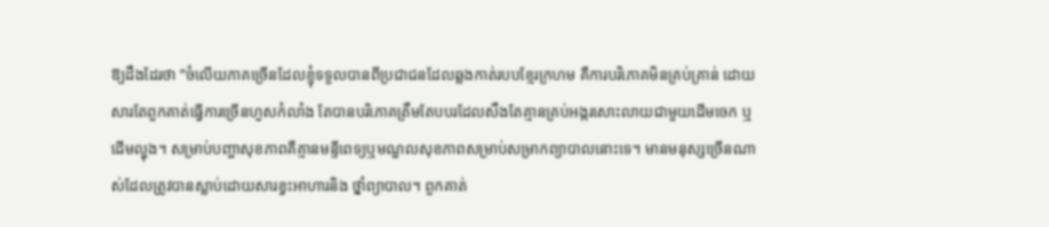ឱ្យដឹងដែរថា “ចំលើយភាគច្រើនដែលខ្ញុំទទួលបានពីប្រជាជនដែលឆ្លងកាត់របបខ្មែរក្រហម គឺការបរិភោគមិនគ្រប់គ្រាន់ ដោយសារតែពួកគាត់ធ្វើការច្រើនហួសកំលាំង តែបានបរិភោគត្រឹមតែបបរដែលសឹងតែគ្មានគ្រប់អង្ករសោះលាយជាមួយដើមចេក ឬ ដើមល្ហុង។ សម្រាប់បញ្ហាសុខភាពគឺគ្មានមន្ទីពេទ្យឬមណ្ឌលសុខភាពសម្រាប់សម្រាកព្យាបាលនោះទេ។ មានមនុស្សច្រើនណាស់ដែលត្រូវបានស្លាប់ដោយសារខ្វះអាហារនិង ថ្នាំព្យាបាល។ ពួកគាត់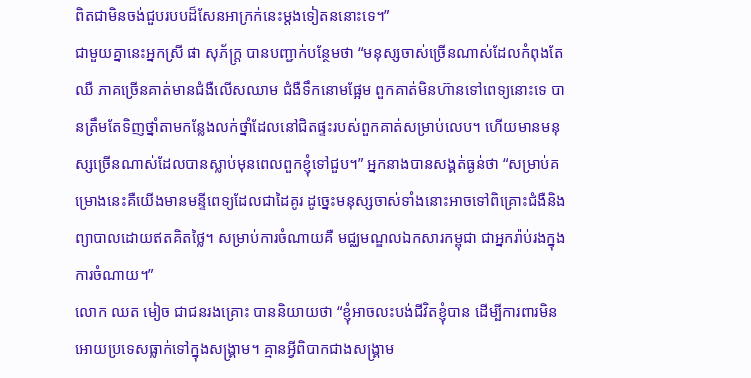ពិតជាមិនចង់ជួបរបបដ៏សែនអាក្រក់នេះម្តងទៀតននោះទេ។”
ជាមួយគ្នានេះអ្នកស្រី ផា សុភ័ក្រ្ត បានបញ្ជាក់បន្ថែមថា “មនុស្សចាស់ច្រើនណាស់ដែលកំពុងតែឈឺ ភាគច្រើនគាត់មានជំងឺលើសឈាម ជំងឺទឹកនោមផ្អែម ពួកគាត់មិនហ៊ានទៅពេទ្យនោះទេ បានត្រឹមតែទិញថ្នាំតាមកន្លែងលក់ថ្នាំដែលនៅជិតផ្ទះរបស់ពួកគាត់សម្រាប់លេប។ ហើយមានមនុស្សច្រើនណាស់ដែលបានស្លាប់មុនពេលពួកខ្ញុំទៅជួប។” អ្នកនាងបានសង្គត់ធ្ងន់ថា “សម្រាប់គម្រោងនេះគឺយើងមានមន្ទីពេទ្យដែលជាដៃគូរ ដូច្នេះមនុស្សចាស់ទាំងនោះអាចទៅពិគ្រោះជំងឺនិងព្យាបាលដោយឥតគិតថ្លៃ។ សម្រាប់ការចំណាយគឺ មជ្ឈមណ្ឌលឯកសារកម្ពុជា ជាអ្នករ៉ាប់រងក្នុងការចំណាយ។”
លោក ឈត មៀច ជាជនរងគ្រោះ បាននិយាយថា “ខ្ញុំអាចលះបង់ជីវិតខ្ញុំបាន ដើម្បីការពារមិនអោយប្រទេសធ្លាក់ទៅក្នុងសង្គ្រាម។ គ្មានអ្វីពិបាកជាងសង្គ្រាម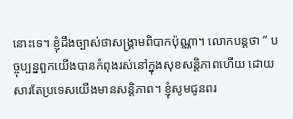នោះទេ។ ខ្ញុំដឹងច្បាស់ថាសង្គ្រាមពិបាកប៉ុណ្ណា។ លោកបន្តថា ” បច្ចុប្បន្នពួកយើងបានកំពុងរស់នៅក្នុងសុខសន្តិភាពហើយ ដោយសារតែប្រទេសយើងមានសន្តិភាព។ ខ្ញុំសូមជូនពរ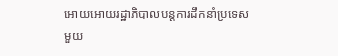អោយអោយរដ្ឋាភិបាលបន្តការដឹកនាំប្រទេសមួយ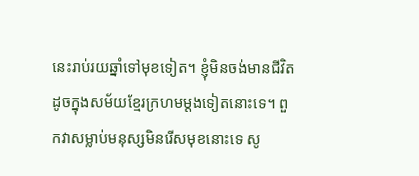នេះរាប់រយឆ្នាំទៅមុខទៀត។ ខ្ញុំមិនចង់មានជីវិតដូចក្នុងសម័យខ្មែរក្រហមម្តងទៀតនោះទេ។ ពួកវាសម្លាប់មនុស្សមិនរើសមុខនោះទេ សូ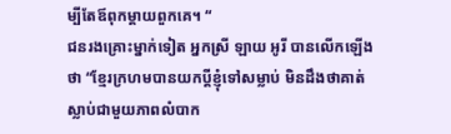ម្បីតែឪពុកម្តាយពួកគេ។ “
ជនរងគ្រោះម្នាក់ទៀត អ្នកស្រី ឡាយ អូរី បានលើកឡើងថា “ខ្មែរក្រហមបានយកប្តីខ្ញុំទៅសម្លាប់ មិនដឹងថាគាត់ស្លាប់ជាមួយភាពលំបាក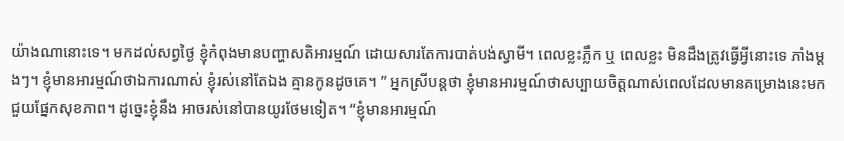យ៉ាងណានោះទេ។ មកដល់សព្វថ្ងៃ ខ្ញុំកំពុងមានបញ្ហាសតិអារម្មណ៍ ដោយសារតែការបាត់បង់ស្វាមី។ ពេលខ្លះភ្លឹក ឬ ពេលខ្លះ មិនដឹងត្រូវធ្វើអ្វីនោះទេ ភាំងម្តងៗ។ ខ្ញុំមានអារម្មណ៍ថាឯការណាស់ ខ្ញុំរស់នៅតែឯង គ្មានកូនដូចគេ។ ” អ្នកស្រីបន្តថា ខ្ញុំមានអារម្មណ៍ថាសប្បាយចិត្តណាស់ពេលដែលមានគម្រោងនេះមកជួយផ្នែកសុខភាព។ ដូច្នេះខ្ញុំនឹង អាចរស់នៅបានយូរថែមទៀត។ “ខ្ញុំមានអារម្មណ៍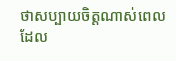ថាសប្បាយចិត្តណាស់ពេលដែល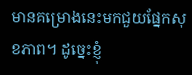មានគម្រោងនេះមកជួយផ្នែកសុខភាព។ ដូច្នេះខ្ញុំ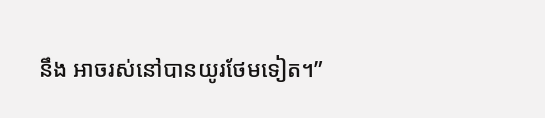នឹង អាចរស់នៅបានយូរថែមទៀត។”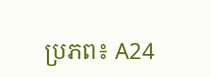ប្រភព៖ A24